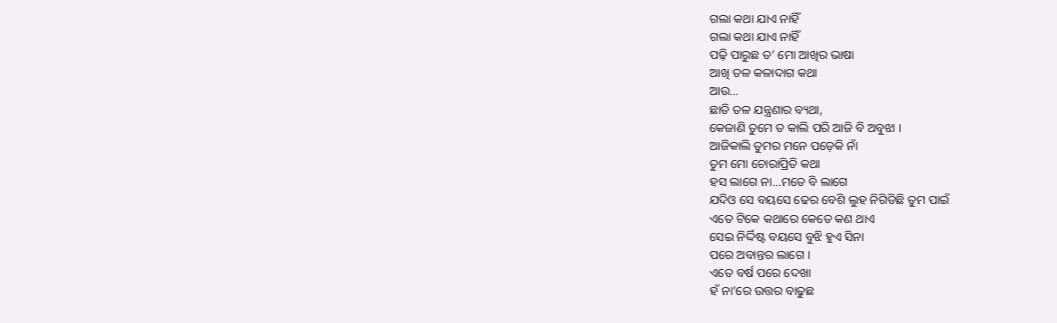ଗଲା କଥା ଯାଏ ନାହିଁ
ଗଲା କଥା ଯାଏ ନାହିଁ
ପଢ଼ି ପାରୁଛ ତ’ ମୋ ଆଖିର ଭାଷା
ଆଖି ତଳ କଳାଦାଗ କଥା
ଆଉ…
ଛାତି ତଳ ଯନ୍ତ୍ରଣାର ବ୍ୟଥା,
କେଜାଣି ତୁମେ ତ କାଲି ପରି ଆଜି ବି ଅବୁଝା ।
ଆଜିକାଲି ତୁମର ମନେ ପଡ଼େକି ନାଁ
ତୁମ ମୋ ଚୋରାପ୍ରିତି କଥା
ହସ ଲାଗେ ନା...ମତେ ବି ଲାଗେ
ଯଦିଓ ସେ ବୟସେ ଢେର ବେଶି ଲୁହ ନିଗିଡିଛି ତୁମ ପାଇଁ
ଏତେ ଟିକେ କଥାରେ କେତେ କଣ ଥାଏ
ସେଇ ନିର୍ଦ୍ଦିଷ୍ଟ ବୟସେ ବୁଝି ହୁଏ ସିନା
ପରେ ଅବାନ୍ତର ଲାଗେ ।
ଏତେ ବର୍ଷ ପରେ ଦେଖା
ହଁ ନା’ରେ ଉତ୍ତର ବାଢୁଛ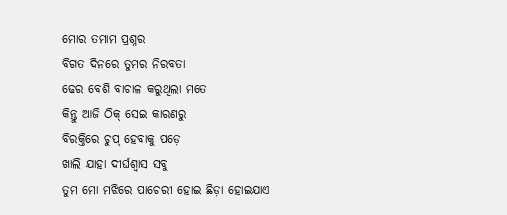ମୋର ତମାମ ପ୍ରଶ୍ନର
ବିଗତ ଦିନରେ ତୁମର ନିରବତା
ଢେର ବେଶି ବାଚାଳ କରୁଥିଲା ମତେ
କିନ୍ତୁ ଆଜି ଠିକ୍ ସେଇ କାରଣରୁ
ବିରକ୍ତିରେ ଚୁପ୍ ହେବାକୁ ପଡ଼େ
ଖାଲି ଯାହା ଦୀର୍ଘଶ୍ବାସ ସବୁ
ତୁମ ମୋ ମଝିରେ ପାଚେରୀ ହୋଇ ଛିଡ଼ା ହୋଇଯାଏ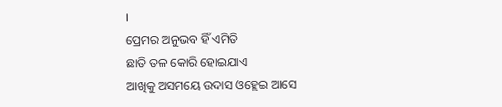।
ପ୍ରେମର ଅନୁଭବ ହିଁ ଏମିତି
ଛାତି ତଳ କୋରି ହୋଇଯାଏ
ଆଖିକୁ ଅସମୟେ ଉଦାସ ଓହ୍ଲେଇ ଆସେ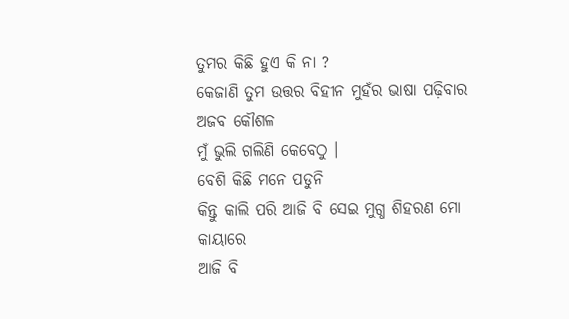ତୁମର କିଛି ହୁଏ କି ନା ?
କେଜାଣି ତୁମ ଉତ୍ତର ବିହୀନ ମୁହଁର ଭାଷା ପଢ଼ିବାର ଅଜବ କୌଶଳ
ମୁଁ ଭୁଲି ଗଲିଣି କେବେଠୁ ।
ବେଶି କିଛି ମନେ ପଡୁନି
କିନ୍ତୁ କାଲି ପରି ଆଜି ବି ସେଇ ମୁଗ୍ଧ ଶିହରଣ ମୋ କାୟାରେ
ଆଜି ବି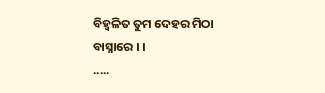ବିହ୍ବଳିତ ତୁମ ଦେହର ମିଠା ବାସ୍ନାରେ । ।
.....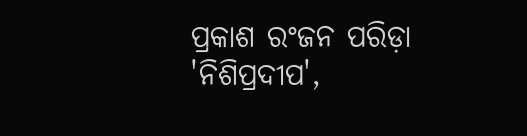ପ୍ରକାଶ ରଂଜନ ପରିଡ଼ା
'ନିଶିପ୍ରଦୀପ',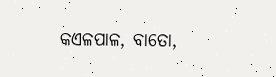କଏଳପାଳ, ବାତୋ,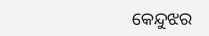କେନ୍ଦୁଝର